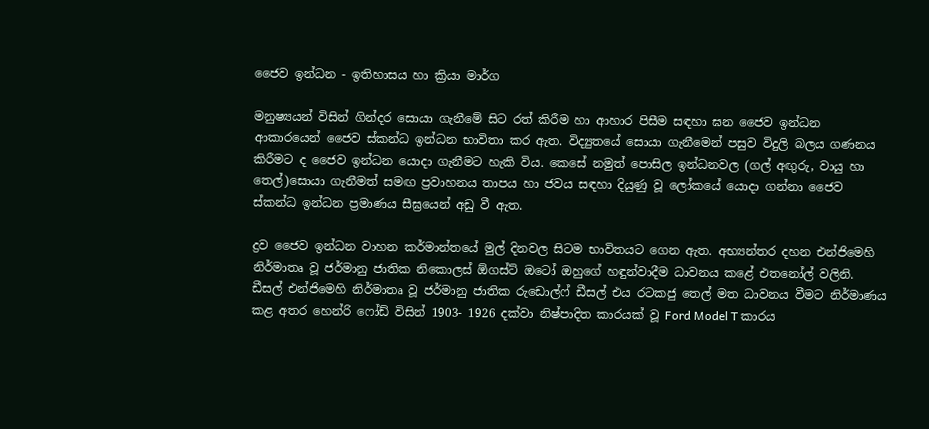ජෛව ඉන්ධන - ඉතිහාසය හා ක්‍රියා මාර්ග

මනුෂ්‍යයන් විසින් ගින්දර සොයා ගැනීමේ සිට රත් කිරීම හා ආහාර පිසීම සඳහා ඝන ජෛව ඉන්ධන ආකාරයෙන් ජෛව ස්කන්ධ ඉන්ධන භාවිතා කර ඇත. විද්‍යුතයේ සොයා ගැනීමෙන් පසුව විදුලි බලය ගණනය කිරීමට ද ජෛව ඉන්ධන යොදා ගැනීමට හැකි විය. කෙසේ නමුත් පොසිල ඉන්ධනවල (ගල් අඟුරු, වායු හා තෙල්)සොයා ගැනීමත් සමඟ ප්‍රවාහනය තාපය හා ජවය සඳහා දියුණු වූ ලෝකයේ යොදා ගන්නා ජෛව ස්කන්ධ ඉන්ධන ප්‍රමාණය සීඝ්‍රයෙන් අඩු වී ඇත.

ද්‍රව ජෛව ඉන්ධන වාහන කර්මාන්තයේ මුල් දිනවල සිටම භාවිතයට ගෙන ඇත. අභ්‍යන්තර දහන එන්ජිමෙහි නිර්මාතෘ වූ ජර්මානු ජාතික නිකොලස් ඕගස්ට් ඔටෝ ඔහුගේ හඳුන්වාදීම ධාවනය කළේ එතනෝල් වලිනි. ඩීසල් එන්ජිමෙහි නිර්මාතෘ වූ ජර්මානු ජාතික රුඩොල්ෆ් ඩීසල් එය රටකජු තෙල් මත ධාවනය වීමට නිර්මාණය කළ අතර හෙන්රි ෆෝඩ් විසින් 1903- 1926 දක්වා නිෂ්පාදිත කාරයක් වූ Ford Model T කාරය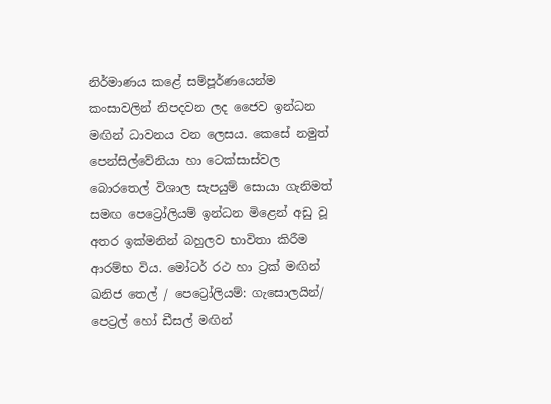නිර්මාණය කළේ සම්පූර්ණයෙන්ම කංසාවලින් නිපදවන ලද ජෛව ඉන්ධන මඟින් ධාවනය වන ලෙසය. කෙසේ නමුත් පෙන්සිල්වේනියා හා ටෙක්සාස්වල බොරතෙල් විශාල සැපයුම් සොයා ගැනිමත් සමඟ පෙට්‍රෝලියම් ඉන්ධන මිළෙන් අඩු වූ අතර ඉක්මනින් බහුලව භාවිතා කිරීම ආරම්භ විය. මෝටර් රථ හා ට්‍රක් මඟින් ඛනිජ තෙල් / පෙට්‍රෝලියම්: ගැසොලයින්/ පෙට්‍රල් හෝ ඩීසල් මඟින්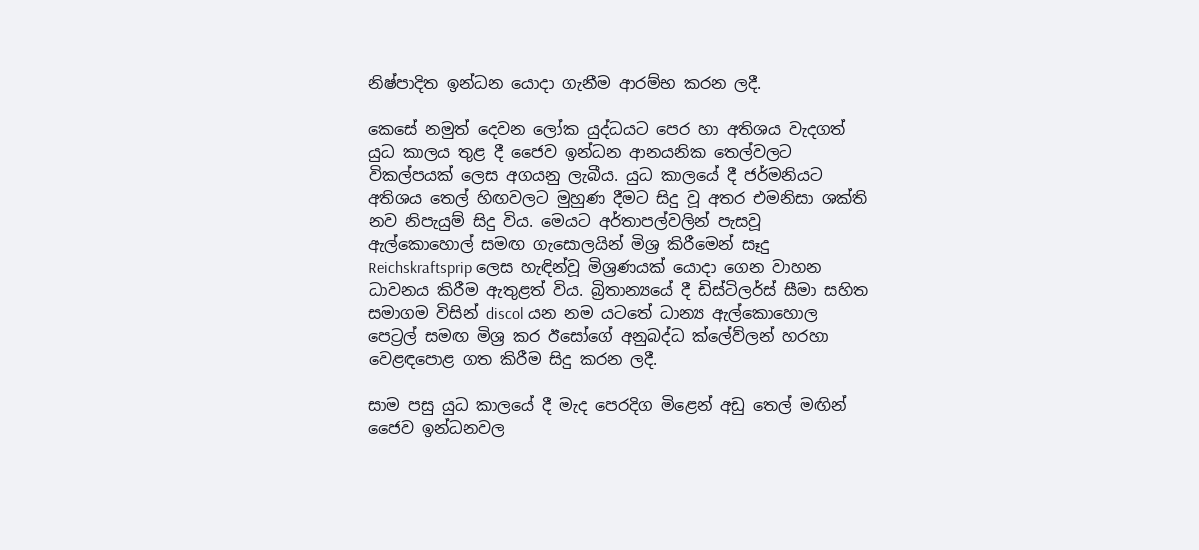නිෂ්පාදිත ඉන්ධන යොදා ගැනීම ආරම්භ කරන ලදී.

කෙසේ නමුත් දෙවන ලෝක යුද්ධයට පෙර හා අතිශය වැදගත් යුධ කාලය තුළ දී ජෛව ඉන්ධන ආනයනික තෙල්වලට විකල්පයක් ලෙස අගයනු ලැබීය. යුධ කාලයේ දී ජර්මනියට අතිශය තෙල් හිඟවලට මුහුණ දීමට සිදු වූ අතර එමනිසා ශක්ති නව නිපැයුම් සිදු විය. මෙයට අර්තාපල්වලින් පැසවූ ඇල්කොහොල් සමඟ ගැසොලයින් මිශ්‍ර කිරීමෙන් සෑදු Reichskraftsprip ලෙස හැඳින්වූ මිශ්‍රණයක් යොදා ගෙන වාහන ධාවනය කිරීම ඇතුළත් විය. බ්‍රිතාන්‍යයේ දී ඩිස්ටිලර්ස් සීමා සහිත සමාගම විසින් discol යන නම යටතේ ධාන්‍ය ඇල්කොහොල පෙට්‍රල් සමඟ මිශ්‍ර කර ඊසෝගේ අනුබද්ධ ක්ලේව්ලන් හරහා වෙළඳපොළ ගත කිරීම සිදු කරන ලදී.

සාම පසු යුධ කාලයේ දී මැද පෙරදිග මිළෙන් අඩු තෙල් මඟින් ජෛව ඉන්ධනවල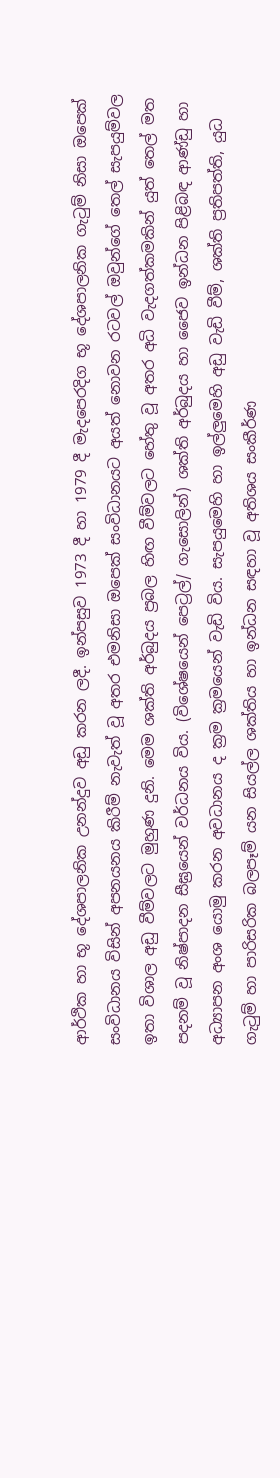ආර්ථික හා භූ දේශපාලනික උනන්දුව අඩු කරන ලදී. ඉන්පසුව 1973 දී හා 1979 දී මැදපෙරදිග භූ දේශපාලනික ගැටුම් නිසා ඔපෙක් සංවිධානය විසින් අපනයනය කිරීම් නැවැත් වූ අතර එමනිසා ඔපෙක් සංවිධානයට අයත් නොවන රටවල් ඔවුන්ගේ තෙල් සැපයුම්වල ඉතා විශාල අඩු වීම්වලට ‍මුහුණ දුනි. මෙම ශක්ති අර්බුදය ප්‍රබල හිඟ වීම්වලට හේතු වූ අතර අධි වැදගත්කමකින් යුත් තෙල් මත පදනම් වූ නිෂ්පාදන සීඝ්‍රයෙන් වර්ධනය විය. (විශේෂයෙන් පෙට්‍රල්/ ගැසොලින්) ශක්ති අර්බුදය හා ජෛව ඉන්ධන පිළිබඳ ආණ්ඩු හා අධ්‍යාපන අංශ යොමු කරන අවධානය ද ක්‍රම ක්‍රමයෙන් වැඩි විය. සැපයුමෙහි හා ඉල්ලුමෙහි අඩු වැඩි වීම්, ශක්ති ප්‍රතිපත්ති, යුධ ගැටුම් හා පාරිසරික බලපෑම් යන සියල්ල ශක්තිය හා ඉන්ධන සඳහා වූ අතිශය සංකීර්ණ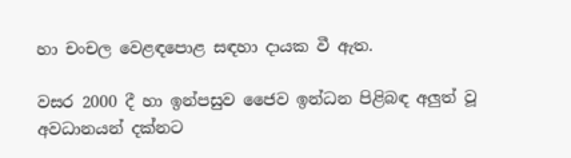හා චංචල වෙළඳපොළ සඳහා දායක වී ඇත.

වසර 2000 දී හා ඉන්පසුව ජෛව ඉන්ධන පිළිබඳ අලුත් වූ අවධානයන් දක්නට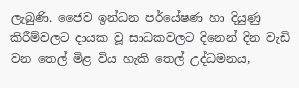ලැබුණි. ජෛව ඉන්ධන පර්යේෂණ හා දියුණු කිරීම්වලට දායක වූ සාධකවලට දිනෙන් දින වැඩි වන තෙල් මිළ විය හැකි තෙල් උද්ධමනය,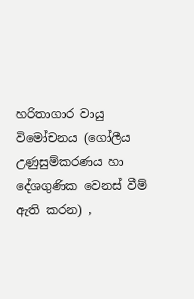හරිතාගාර වායු විමෝචනය ‍(ගෝලීය උණුසුම්කරණය හා දේශගුණික වෙනස් වීම් ඇති කරන) ,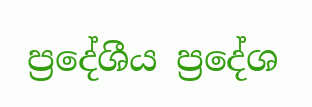ප්‍ර‍දේශීය ප්‍රදේශ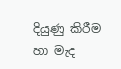දියුණු කිරීම හා මැද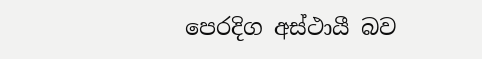පෙරදිග අස්ථායී බව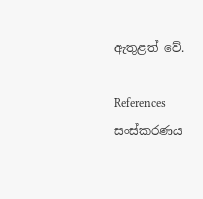ඇතුළත් වේ.

References සංස්කරණය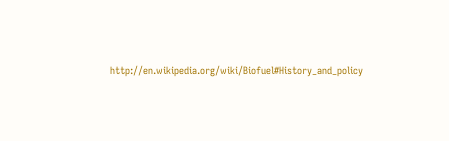http://en.wikipedia.org/wiki/Biofuel#History_and_policy